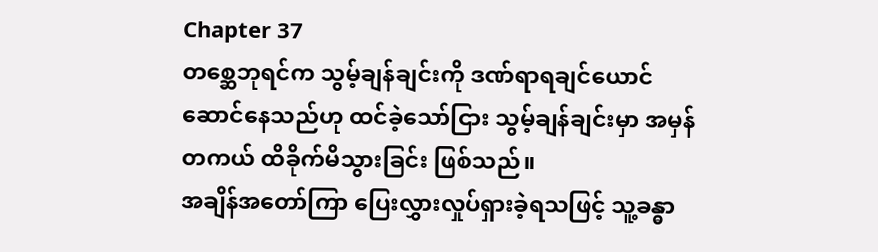Chapter 37
တစ္ဆေဘုရင်က သွမ့်ချန်ချင်းကို ဒဏ်ရာရချင်ယောင်ဆောင်နေသည်ဟု ထင်ခဲ့သော်ငြား သွမ့်ချန်ချင်းမှာ အမှန်တကယ် ထိခိုက်မိသွားခြင်း ဖြစ်သည်။
အချိန်အတော်ကြာ ပြေးလွှားလှုပ်ရှားခဲ့ရသဖြင့် သူ့ခန္ဓာ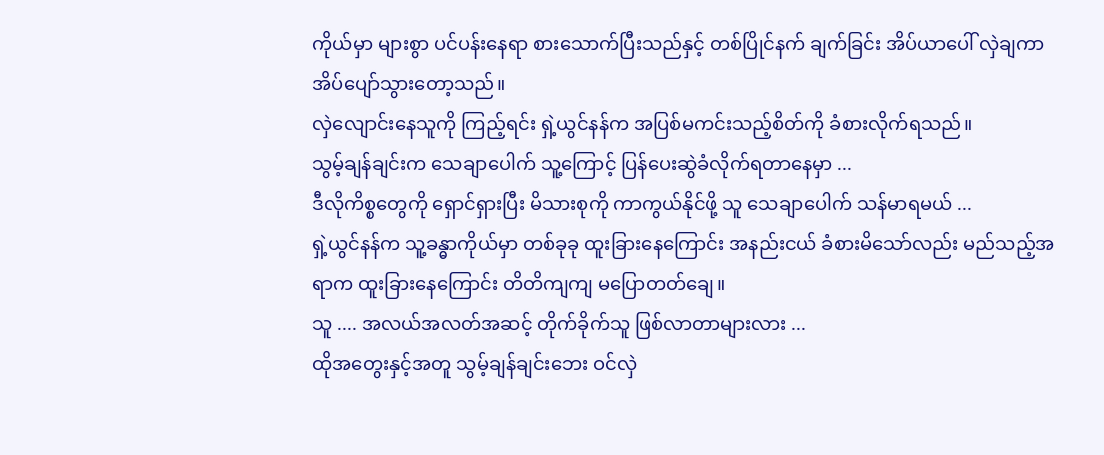ကိုယ်မှာ များစွာ ပင်ပန်းနေရာ စားသောက်ပြီးသည်နှင့် တစ်ပြိုင်နက် ချက်ခြင်း အိပ်ယာပေါ် လှဲချကာ အိပ်ပျော်သွားတော့သည်။
လှဲလျောင်းနေသူကို ကြည့်ရင်း ရှဲ့ယွင်နန်က အပြစ်မကင်းသည့်စိတ်ကို ခံစားလိုက်ရသည်။
သွမ့်ချန်ချင်းက သေချာပေါက် သူ့ကြောင့် ပြန်ပေးဆွဲခံလိုက်ရတာနေမှာ ...
ဒီလိုကိစ္စတွေကို ရှောင်ရှားပြီး မိသားစုကို ကာကွယ်နိုင်ဖို့ သူ သေချာပေါက် သန်မာရမယ် ...
ရှဲ့ယွင်နန်က သူ့ခန္ဓာကိုယ်မှာ တစ်ခုခု ထူးခြားနေကြောင်း အနည်းငယ် ခံစားမိသော်လည်း မည်သည့်အရာက ထူးခြားနေကြောင်း တိတိကျကျ မပြောတတ်ချေ။
သူ .... အလယ်အလတ်အဆင့် တိုက်ခိုက်သူ ဖြစ်လာတာများလား ...
ထိုအတွေးနှင့်အတူ သွမ့်ချန်ချင်းဘေး ဝင်လှဲ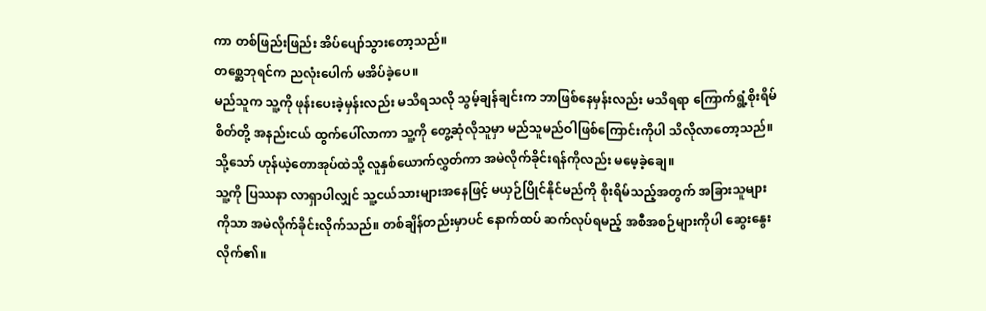ကာ တစ်ဖြည်းဖြည်း အိပ်ပျော်သွားတော့သည်။
တစ္ဆေဘုရင်က ညလုံးပေါက် မအိပ်ခဲ့ပေ။
မည်သူက သူ့ကို ဖုန်းပေးခဲ့မှန်းလည်း မသိရသလို သွမ့်ချန်ချင်းက ဘာဖြစ်နေမှန်းလည်း မသိရရာ ကြောက်ရွံ့စိုးရိမ်စိတ်တို့ အနည်းငယ် ထွက်ပေါ်လာကာ သူ့ကို တွေ့ဆုံလိုသူမှာ မည်သူမည်ဝါဖြစ်ကြောင်းကိုပါ သိလိုလာတော့သည်။ သို့သော် ဟုန်ယဲ့တောအုပ်ထဲသို့ လူနှစ်ယောက်လွှတ်ကာ အမဲလိုက်ခိုင်းရန်ကိုလည်း မမေ့ခဲ့ချေ။
သူ့ကို ပြဿနာ လာရှာပါလျှင် သူ့ငယ်သားများအနေဖြင့် မယှဉ်ပြိုင်နိုင်မည်ကို စိုးရိမ်သည့်အတွက် အခြားသူများကိုသာ အမဲလိုက်ခိုင်းလိုက်သည်။ တစ်ချိန်တည်းမှာပင် နောက်ထပ် ဆက်လုပ်ရမည့် အစီအစဉ်များကိုပါ ဆွေးနွေးလိုက်၏။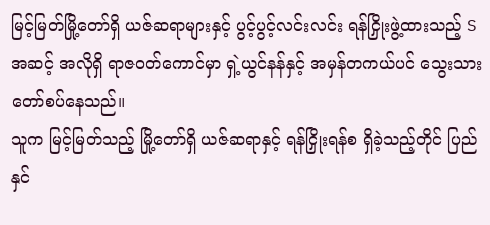မြင့်မြတ်မြို့တော်ရှိ ယဇ်ဆရာများနှင့် ပွင့်ပွင့်လင်းလင်း ရန်ငြှိုးဖွဲ့ထားသည့် S အဆင့် အလိုရှိ ရာဇဝတ်ကောင်မှာ ရှဲ့ယွင်နန်နှင့် အမှန်တကယ်ပင် သွေးသားတော်စပ်နေသည်။
သူက မြင့်မြတ်သည့် မြို့တော်ရှိ ယဇ်ဆရာနှင့် ရန်ငြှိုးရန်စ ရှိခဲ့သည့်တိုင် ပြည်နှင်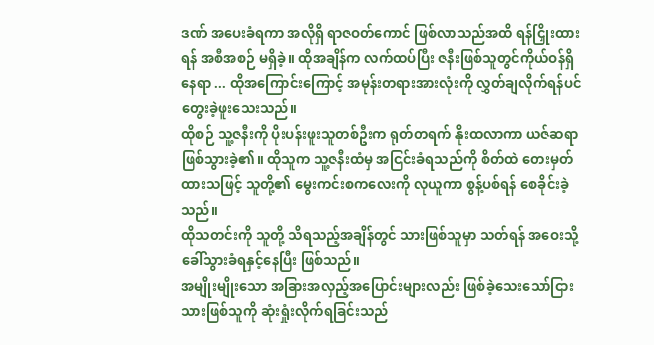ဒဏ် အပေးခံရကာ အလိုရှိ ရာဇဝတ်ကောင် ဖြစ်လာသည်အထိ ရန်ငြှိုးထားရန် အစီအစဉ် မရှိခဲ့။ ထိုအချိန်က လက်ထပ်ပြီး ဇနီးဖြစ်သူတွင်ကိုယ်ဝန်ရှိနေရာ ... ထိုအကြောင်းကြောင့် အမုန်းတရားအားလုံးကို လွှတ်ချလိုက်ရန်ပင် တွေးခဲ့ဖူးသေးသည်။
ထိုစဉ် သူ့ဇနီးကို ပိုးပန်းဖူးသူတစ်ဦးက ရုတ်တရက် နိုးထလာကာ ယဇ်ဆရာဖြစ်သွားခဲ့၏။ ထိုသူက သူ့ဇနီးထံမှ အငြင်းခံရသည်ကို စိတ်ထဲ တေးမှတ်ထားသဖြင့် သူတို့၏ မွေးကင်းစကလေးကို လုယူကာ စွန့်ပစ်ရန် စေခိုင်းခဲ့သည်။
ထိုသတင်းကို သူတို့ သိရသည့်အချိန်တွင် သားဖြစ်သူမှာ သတ်ရန် အဝေးသို့ ခေါ်သွားခံရနှင့်နေပြီး ဖြစ်သည်။
အမျိုးမျိုးသော အခြားအလှည့်အပြောင်းများလည်း ဖြစ်ခဲ့သေးသော်ငြား သားဖြစ်သူကို ဆုံးရှုံးလိုက်ရခြင်းသည်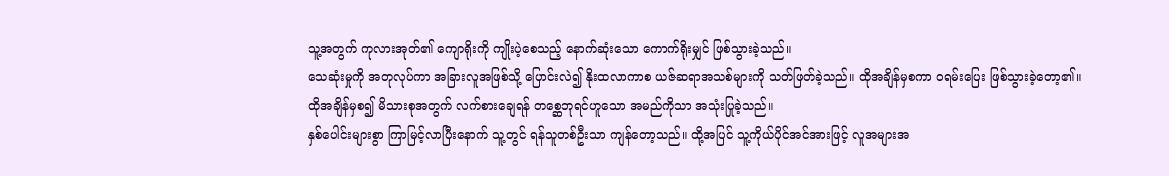သူ့အတွက် ကုလားအုတ်၏ ကျောရိုးကို ကျိုးပဲ့စေသည့် နောက်ဆုံးသော ကောက်ရိုးမျှင် ဖြစ်သွားခဲ့သည်။
သေဆုံးမှုကို အတုလုပ်ကာ အခြားလူအဖြစ်သို့ ပြောင်းလဲ၍ နိုးထလာကာစ ယဇ်ဆရာအသစ်များကို သတ်ဖြတ်ခဲ့သည်။ ထိုအချိန်မှစကာ ဝရမ်းပြေး ဖြစ်သွားခဲ့တော့၏။
ထိုအချိန်မှစ၍ မိသားစုအတွက် လက်စားချေရန် တစ္ဆေဘုရင်ဟူသော အမည်ကိုသာ အသုံးပြုခဲ့သည်။
နှစ်ပေါင်းများစွာ ကြာမြင့်လာပြီးနောက် သူ့တွင် ရန်သူတစ်ဦးသာ ကျန်တော့သည်။ ထို့အပြင် သူ့ကိုယ်ပိုင်အင်အားဖြင့် လူအများအ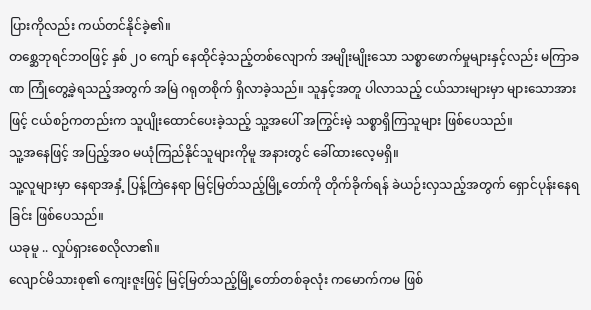ပြားကိုလည်း ကယ်တင်နိုင်ခဲ့၏။
တစ္ဆေဘုရင်ဘဝဖြင့် နှစ် ၂၀ ကျော် နေထိုင်ခဲ့သည့်တစ်လျောက် အမျိုးမျိုးသော သစ္စာဖောက်မှုများနှင့်လည်း မကြာခဏ ကြုံတွေ့ခဲ့ရသည့်အတွက် အမြဲ ဂရုတစိုက် ရှိလာခဲ့သည်။ သူနှင့်အတူ ပါလာသည့် ငယ်သားများမှာ များသောအားဖြင့် ငယ်စဉ်ကတည်းက သူပျိုးထောင်ပေးခဲ့သည့် သူ့အပေါ် အကြွင်းမဲ့ သစ္စာရှိကြသူများ ဖြစ်ပေသည်။
သူ့အနေဖြင့် အပြည့်အဝ မယုံကြည်နိုင်သူများကိုမူ အနားတွင် ခေါ်ထားလေ့မရှိ။
သူ့လူများမှာ နေရာအနှံ့ ပြန့်ကြဲနေရာ မြင့်မြတ်သည့်မြို့တော်ကို တိုက်ခိုက်ရန် ခဲယဉ်းလှသည့်အတွက် ရှောင်ပုန်းနေရခြင်း ဖြစ်ပေသည်။
ယခုမူ .. လှုပ်ရှားစေလိုလာ၏။
လျောင်မိသားစု၏ ကျေးဇူးဖြင့် မြင့်မြတ်သည့်မြို့တော်တစ်ခုလုံး ကမောက်ကမ ဖြစ်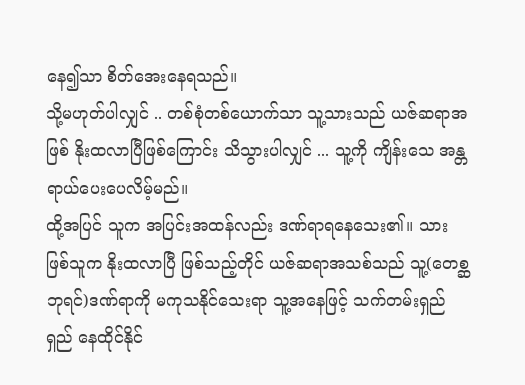နေ၍သာ စိတ်အေးနေရသည်။
သို့မဟုတ်ပါလျှင် .. တစ်စုံတစ်ယောက်သာ သူ့သားသည် ယဇ်ဆရာအဖြစ် နိုးထလာပြီဖြစ်ကြောင်း သိသွားပါလျှင် ... သူ့ကို ကျိန်းသေ အန္တရာယ်ပေးပေလိမ့်မည်။
ထို့အပြင် သူက အပြင်းအထန်လည်း ဒဏ်ရာရနေသေး၏။ သားဖြစ်သူက နိုးထလာပြီ ဖြစ်သည့်တိုင် ယဇ်ဆရာအသစ်သည် သူ့(တေစ္ဆဘုရင်)ဒဏ်ရာကို မကုသနိုင်သေးရာ သူ့အနေဖြင့် သက်တမ်းရှည်ရှည် နေထိုင်နိုင်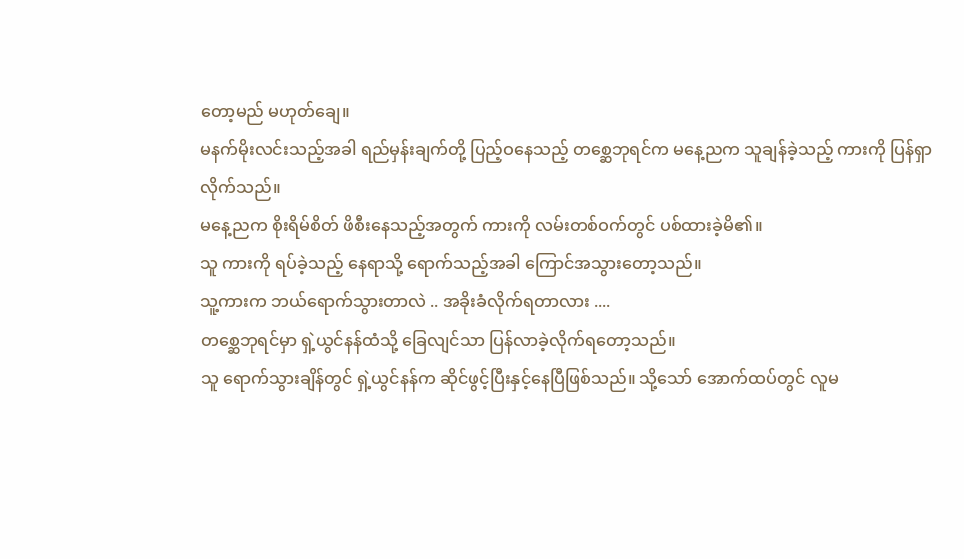တော့မည် မဟုတ်ချေ။
မနက်မိုးလင်းသည့်အခါ ရည်မှန်းချက်တို့ ပြည့်ဝနေသည့် တစ္ဆေဘုရင်က မနေ့ညက သူချန်ခဲ့သည့် ကားကို ပြန်ရှာလိုက်သည်။
မနေ့ညက စိုးရိမ်စိတ် ဖိစီးနေသည့်အတွက် ကားကို လမ်းတစ်ဝက်တွင် ပစ်ထားခဲ့မိ၏။
သူ ကားကို ရပ်ခဲ့သည့် နေရာသို့ ရောက်သည့်အခါ ကြောင်အသွားတော့သည်။
သူ့ကားက ဘယ်ရောက်သွားတာလဲ .. အခိုးခံလိုက်ရတာလား ....
တစ္ဆေဘုရင်မှာ ရှဲ့ယွင်နန်ထံသို့ ခြေလျင်သာ ပြန်လာခဲ့လိုက်ရတော့သည်။
သူ ရောက်သွားချိန်တွင် ရှဲ့ယွင်နန်က ဆိုင်ဖွင့်ပြီးနှင့်နေပြီဖြစ်သည်။ သို့သော် အောက်ထပ်တွင် လူမ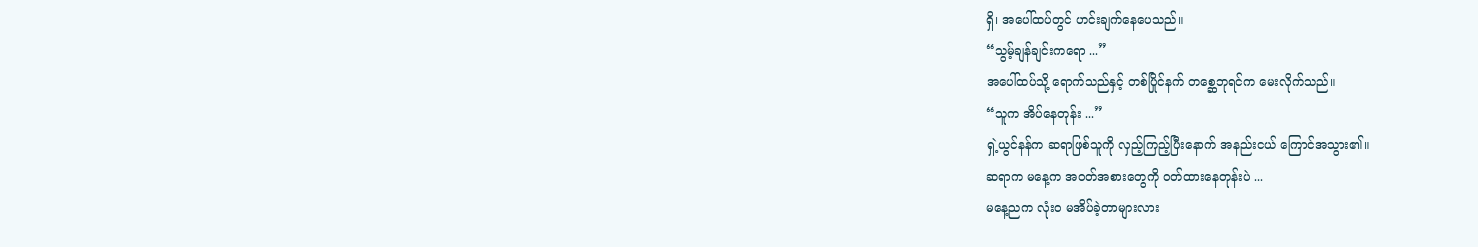ရှိ၊ အပေါ်ထပ်တွင် ဟင်းချက်နေပေသည်။
“သွမ့်ချန်ချင်းကရော ...”
အပေါ်ထပ်သို့ ရောက်သည်နှင့် တစ်ပြိုင်နက် တစ္ဆေဘုရင်က မေးလိုက်သည်။
“သူက အိပ်နေတုန်း ...”
ရှဲ့ယွင်နန်က ဆရာဖြစ်သူကို လှည့်ကြည့်ပြီးနောက် အနည်းငယ် ကြောင်အသွား၏။
ဆရာက မနေ့က အဝတ်အစားတွေကို ဝတ်ထားနေတုန်းပဲ ...
မနေ့ညက လုံးဝ မအိပ်ခဲ့တာများလား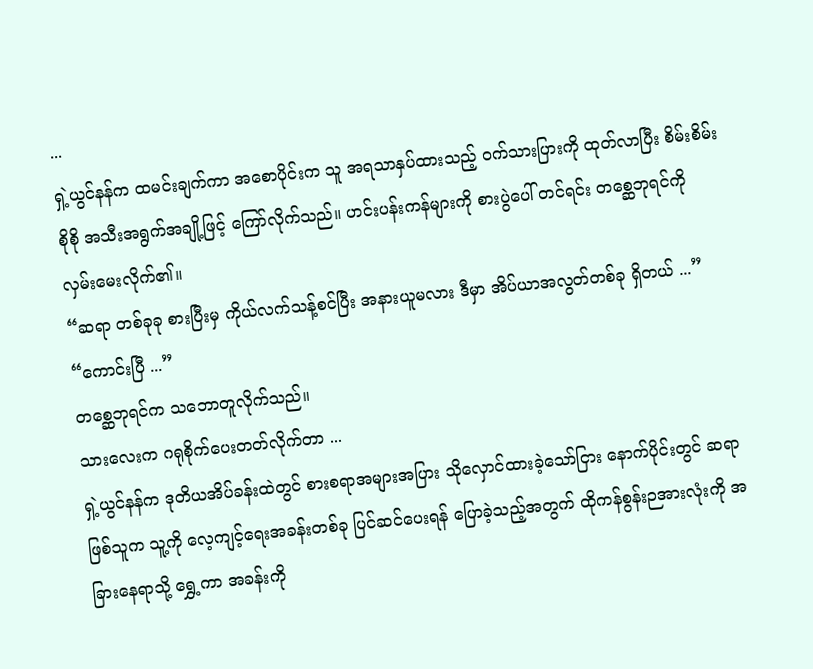...
ရှဲ့ယွင်နန်က ထမင်းချက်ကာ အစောပိုင်းက သူ အရသာနှပ်ထားသည့် ဝက်သားပြားကို ထုတ်လာပြီး စိမ်းစိမ်းစိုစို အသီးအရွက်အချို့ဖြင့် ကြော်လိုက်သည်။ ဟင်းပန်းကန်များကို စားပွဲပေါ် တင်ရင်း တစ္ဆေဘုရင်ကို လှမ်းမေးလိုက်၏။
“ဆရာ တစ်ခုခု စားပြီးမှ ကိုယ်လက်သန့်စင်ပြီး အနားယူမလား ဒီမှာ အိပ်ယာအလွတ်တစ်ခု ရှိတယ် ...”
“ကောင်းပြီ ...”
တစ္ဆေဘုရင်က သဘောတူလိုက်သည်။
သားလေးက ဂရုစိုက်ပေးတတ်လိုက်တာ ...
ရှဲ့ယွင်နန်က ဒုတိယအိပ်ခန်းထဲတွင် စားစရာအများအပြား သိုလှောင်ထားခဲ့သော်ငြား နောက်ပိုင်းတွင် ဆရာဖြစ်သူက သူ့ကို လေ့ကျင့်ရေးအခန်းတစ်ခု ပြင်ဆင်ပေးရန် ပြောခဲ့သည့်အတွက် ထိုကန်စွန်းဉအားလုံးကို အခြားနေရာသို့ ရွှေ့ကာ အခန်းကို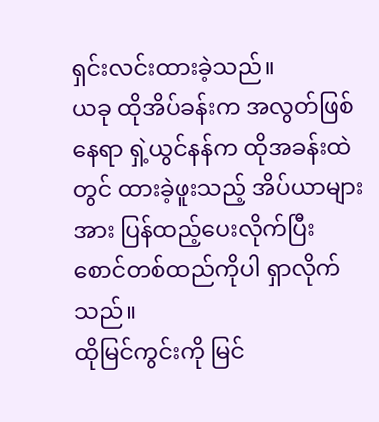ရှင်းလင်းထားခဲ့သည်။
ယခု ထိုအိပ်ခန်းက အလွတ်ဖြစ်နေရာ ရှဲ့ယွင်နန်က ထိုအခန်းထဲတွင် ထားခဲ့ဖူးသည့် အိပ်ယာများအား ပြန်ထည့်ပေးလိုက်ပြီး စောင်တစ်ထည်ကိုပါ ရှာလိုက်သည်။
ထိုမြင်ကွင်းကို မြင်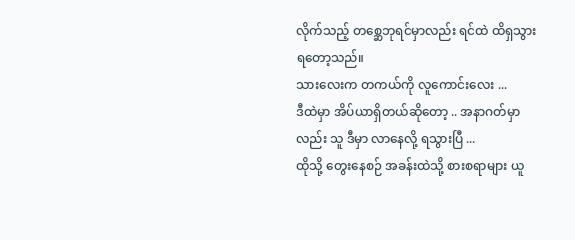လိုက်သည့် တစ္ဆေဘုရင်မှာလည်း ရင်ထဲ ထိရှသွားရတော့သည်။
သားလေးက တကယ်ကို လူကောင်းလေး ...
ဒီထဲမှာ အိပ်ယာရှိတယ်ဆိုတော့ .. အနာဂတ်မှာလည်း သူ ဒီမှာ လာနေလို့ ရသွားပြီ ...
ထိုသို့ တွေးနေစဉ် အခန်းထဲသို့ စားစရာများ ယူ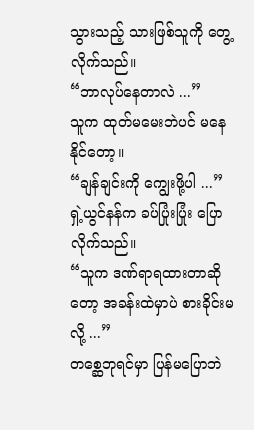သွားသည့် သားဖြစ်သူကို တွေ့လိုက်သည်။
“ဘာလုပ်နေတာလဲ ...”
သူက ထုတ်မမေးဘဲပင် မနေနိုင်တော့။
“ချန်ချင်းကို ကျွေးဖို့ပါ ...”
ရှဲ့ယွင်နန်က ခပ်ပြုံးပြုံး ပြောလိုက်သည်။
“သူက ဒဏ်ရာရထားတာဆိုတော့ အခန်းထဲမှာပဲ စားခိုင်းမလို့ ...”
တစ္ဆေဘုရင်မှာ ပြန်မပြောဘဲ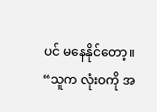ပင် မနေနိုင်တော့။
“သူက လုံးဝကို အ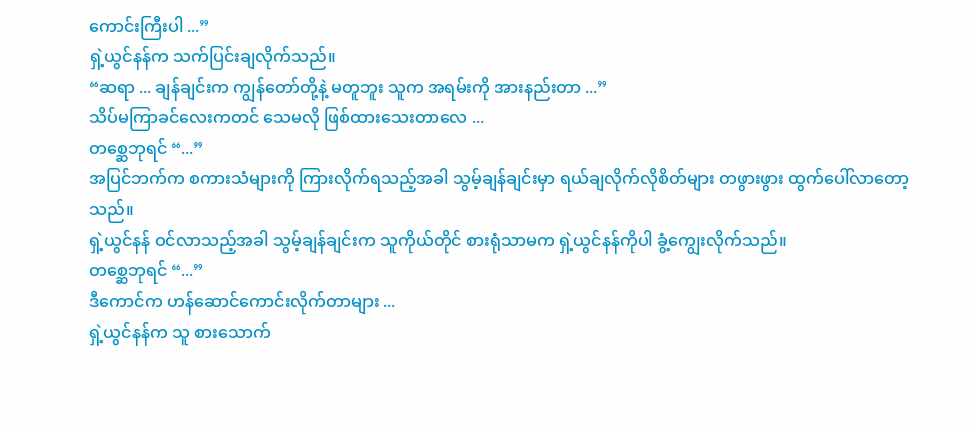ကောင်းကြီးပါ ...”
ရှဲ့ယွင်နန်က သက်ပြင်းချလိုက်သည်။
“ဆရာ ... ချန်ချင်းက ကျွန်တော်တို့နဲ့ မတူဘူး သူက အရမ်းကို အားနည်းတာ ...”
သိပ်မကြာခင်လေးကတင် သေမလို ဖြစ်ထားသေးတာလေ ...
တစ္ဆေဘုရင် “...”
အပြင်ဘက်က စကားသံများကို ကြားလိုက်ရသည့်အခါ သွမ့်ချန်ချင်းမှာ ရယ်ချလိုက်လိုစိတ်များ တဖွားဖွား ထွက်ပေါ်လာတော့သည်။
ရှဲ့ယွင်နန် ဝင်လာသည့်အခါ သွမ့်ချန်ချင်းက သူကိုယ်တိုင် စားရုံသာမက ရှဲ့ယွင်နန်ကိုပါ ခွံ့ကျွေးလိုက်သည်။
တစ္ဆေဘုရင် “...”
ဒီကောင်က ဟန်ဆောင်ကောင်းလိုက်တာများ ...
ရှဲ့ယွင်နန်က သူ စားသောက်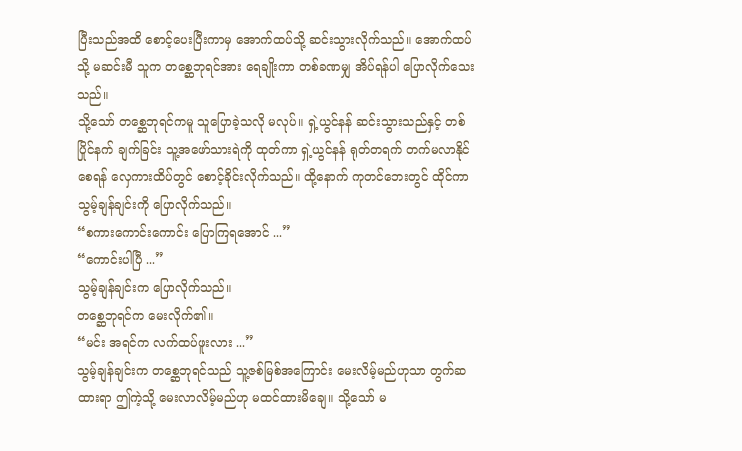ပြီးသည်အထိ စောင့်ပေးပြီးကာမှ အောက်ထပ်သို့ ဆင်းသွားလိုက်သည်။ အောက်ထပ်သို့ မဆင်းမီ သူက တစ္ဆေဘုရင်အား ရေချိုးကာ တစ်ခဏမျှ အိပ်ရန်ပါ ပြောလိုက်သေးသည်။
သို့သော် တစ္ဆေဘုရင်ကမူ သူပြောခဲ့သလို မလုပ်။ ရှဲ့ယွင်နန် ဆင်းသွားသည်နှင့် တစ်ပြိုင်နက် ချက်ခြင်း သူ့အဖော်သားရဲကို ထုတ်ကာ ရှဲ့ယွင်နန် ရုတ်တရက် တက်မလာနိုင်စေရန် လှေကားထိပ်တွင် စောင့်ခိုင်းလိုက်သည်။ ထို့နောက် ကုတင်ဘေးတွင် ထိုင်ကာ သွမ့်ချန်ချင်းကို ပြောလိုက်သည်။
“စကားကောင်းကောင်း ပြောကြရအောင် ...”
“ကောင်းပါပြီ ...”
သွမ့်ချန်ချင်းက ပြောလိုက်သည်။
တစ္ဆေဘုရင်က မေးလိုက်၏။
“မင်း အရင်က လက်ထပ်ဖူးလား ...”
သွမ့်ချန်ချင်းက တစ္ဆေဘုရင်သည် သူ့ဇစ်မြစ်အကြောင်း မေးလိမ့်မည်ဟုသာ တွက်ဆထားရာ ဤကဲ့သို့ မေးလာလိမ့်မည်ဟု မထင်ထားမိချေ။ သို့သော် မ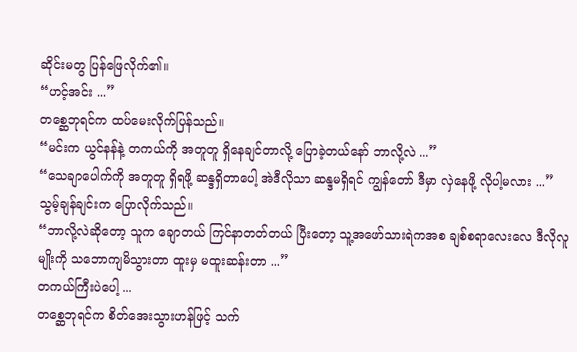ဆိုင်းမတွ ပြန်ဖြေလိုက်၏။
“ဟင့်အင်း ...”
တစ္ဆေဘုရင်က ထပ်မေးလိုက်ပြန်သည်။
“မင်းက ယွင်နန်နဲ့ တကယ်ကို အတူတူ ရှိနေချင်တာလို့ ပြောခဲ့တယ်နော် ဘာလို့လဲ ...”
“သေချာပေါက်ကို အတူတူ ရှိရဖို့ ဆန္ဒရှိတာပေါ့ အဲဒီလိုသာ ဆန္ဒမရှိရင် ကျွန်တော် ဒီမှာ လှဲနေဖို့ လိုပါ့မလား ...”
သွမ့်ချန်ချင်းက ပြောလိုက်သည်။
“ဘာလို့လဲဆိုတော့ သူက ချောတယ် ကြင်နာတတ်တယ် ပြီးတော့ သူ့အဖော်သားရဲကအစ ချစ်စရာလေးလေ ဒီလိုလူမျိုးကို သဘောကျမိသွားတာ ထူးမှ မထူးဆန်းတာ ...”
တကယ်ကြီးပဲပေါ့ ...
တစ္ဆေဘုရင်က စိတ်အေးသွားဟန်ဖြင့် သက်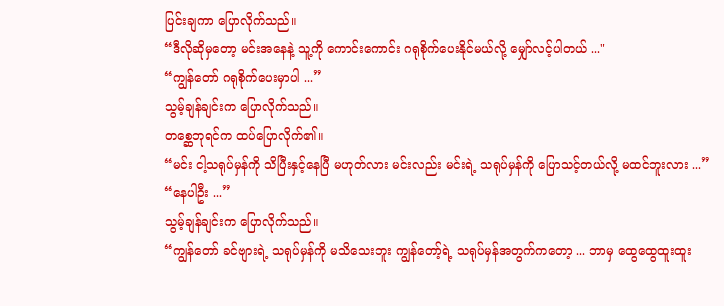ပြင်းချကာ ပြောလိုက်သည်။
“ဒီလိုဆိုမှတော့ မင်းအနေနဲ့ သူ့ကို ကောင်းကောင်း ဂရုစိုက်ပေးနိုင်မယ်လို့ မျှော်လင့်ပါတယ် ..."
“ကျွန်တော် ဂရုစိုက်ပေးမှာပါ ...”
သွမ့်ချန်ချင်းက ပြောလိုက်သည်။
တစ္ဆေဘုရင်က ထပ်ပြောလိုက်၏။
“မင်း ငါ့သရုပ်မှန်ကို သိပြီးနှင့်နေပြီ မဟုတ်လား မင်းလည်း မင်းရဲ့ သရုပ်မှန်ကို ပြောသင့်တယ်လို့ မထင်ဘူးလား ...”
“နေပါဦး ...”
သွမ့်ချန်ချင်းက ပြောလိုက်သည်။
“ကျွန်တော် ခင်ဗျားရဲ့ သရုပ်မှန်ကို မသိသေးဘူး ကျွန်တော့်ရဲ့ သရုပ်မှန်အတွက်ကတော့ ... ဘာမှ ထွေထွေထူးထူး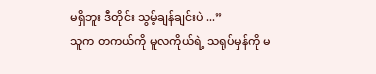မရှိဘူး ဒီတိုင်း သွမ့်ချန်ချင်းပဲ ...”
သူက တကယ်ကို မူလကိုယ်ရဲ့ သရုပ်မှန်ကို မ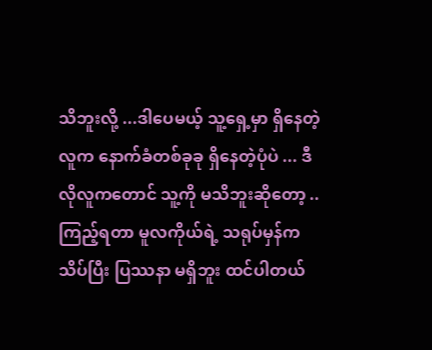သိဘူးလို့ ...ဒါပေမယ့် သူ့ရှေ့မှာ ရှိနေတဲ့လူက နောက်ခံတစ်ခုခု ရှိနေတဲ့ပုံပဲ ... ဒီလိုလူကတောင် သူ့ကို မသိဘူးဆိုတော့ .. ကြည့်ရတာ မူလကိုယ်ရဲ့ သရုပ်မှန်က သိပ်ပြီး ပြဿနာ မရှိဘူး ထင်ပါတယ်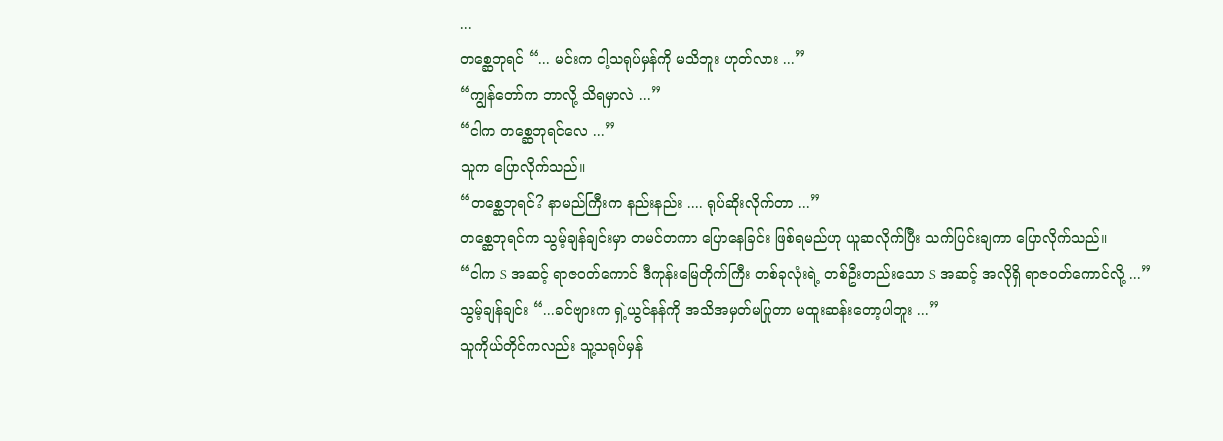...
တစ္ဆေဘုရင် “... မင်းက ငါ့သရုပ်မှန်ကို မသိဘူး ဟုတ်လား ...”
“ကျွန်တော်က ဘာလို့ သိရမှာလဲ ...”
“ငါက တစ္ဆေဘုရင်လေ ...”
သူက ပြောလိုက်သည်။
“တစ္ဆေဘုရင်? နာမည်ကြီးက နည်းနည်း .... ရုပ်ဆိုးလိုက်တာ ...”
တစ္ဆေဘုရင်က သွမ့်ချန်ချင်းမှာ တမင်တကာ ပြောနေခြင်း ဖြစ်ရမည်ဟု ယူဆလိုက်ပြီး သက်ပြင်းချကာ ပြောလိုက်သည်။
“ငါက S အဆင့် ရာဇဝတ်ကောင် ဒီကုန်းမြေတိုက်ကြီး တစ်ခုလုံးရဲ့ တစ်ဦးတည်းသော S အဆင့် အလိုရှိ ရာဇဝတ်ကောင်လို့ ...”
သွမ့်ချန်ချင်း “...ခင်ဗျားက ရှဲ့ယွင်နန်ကို အသိအမှတ်မပြုတာ မထူးဆန်းတော့ပါဘူး ...”
သူကိုယ်တိုင်ကလည်း သူ့သရုပ်မှန်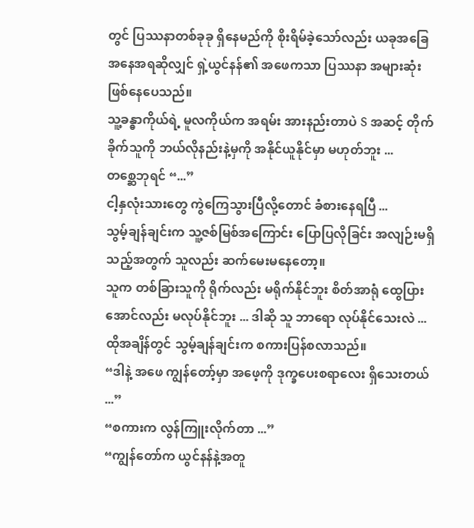တွင် ပြဿနာတစ်ခုခု ရှိနေမည်ကို စိုးရိမ်ခဲ့သော်လည်း ယခုအခြေအနေအရဆိုလျှင် ရှဲ့ယွင်နန်၏ အဖေကသာ ပြဿနာ အများဆုံး ဖြစ်နေပေသည်။
သူ့ခန္ဓာကိုယ်ရဲ့ မူလကိုယ်က အရမ်း အားနည်းတာပဲ S အဆင့် တိုက်ခိုက်သူကို ဘယ်လိုနည်းနဲ့မှကို အနိုင်ယူနိုင်မှာ မဟုတ်ဘူး ...
တစ္ဆေဘုရင် “...”
ငါ့နှလုံးသားတွေ ကွဲကြေသွားပြီလို့တောင် ခံစားနေရပြီ ...
သွမ့်ချန်ချင်းက သူ့ဇစ်မြစ်အကြောင်း ပြောပြလိုခြင်း အလျဉ်းမရှိသည့်အတွက် သူလည်း ဆက်မေးမနေတော့။
သူက တစ်ခြားသူကို ရိုက်လည်း မရိုက်နိုင်ဘူး စိတ်အာရုံ ထွေပြားအောင်လည်း မလုပ်နိုင်ဘူး ... ဒါဆို သူ ဘာရော လုပ်နိုင်သေးလဲ ...
ထိုအချိန်တွင် သွမ့်ချန်ချင်းက စကားပြန်စလာသည်။
“ဒါနဲ့ အဖေ ကျွန်တော့်မှာ အဖေ့ကို ဒုက္ခပေးစရာလေး ရှိသေးတယ် ...”
“စကားက လွန်ကြူးလိုက်တာ ...”
“ကျွန်တော်က ယွင်နန်နဲ့အတူ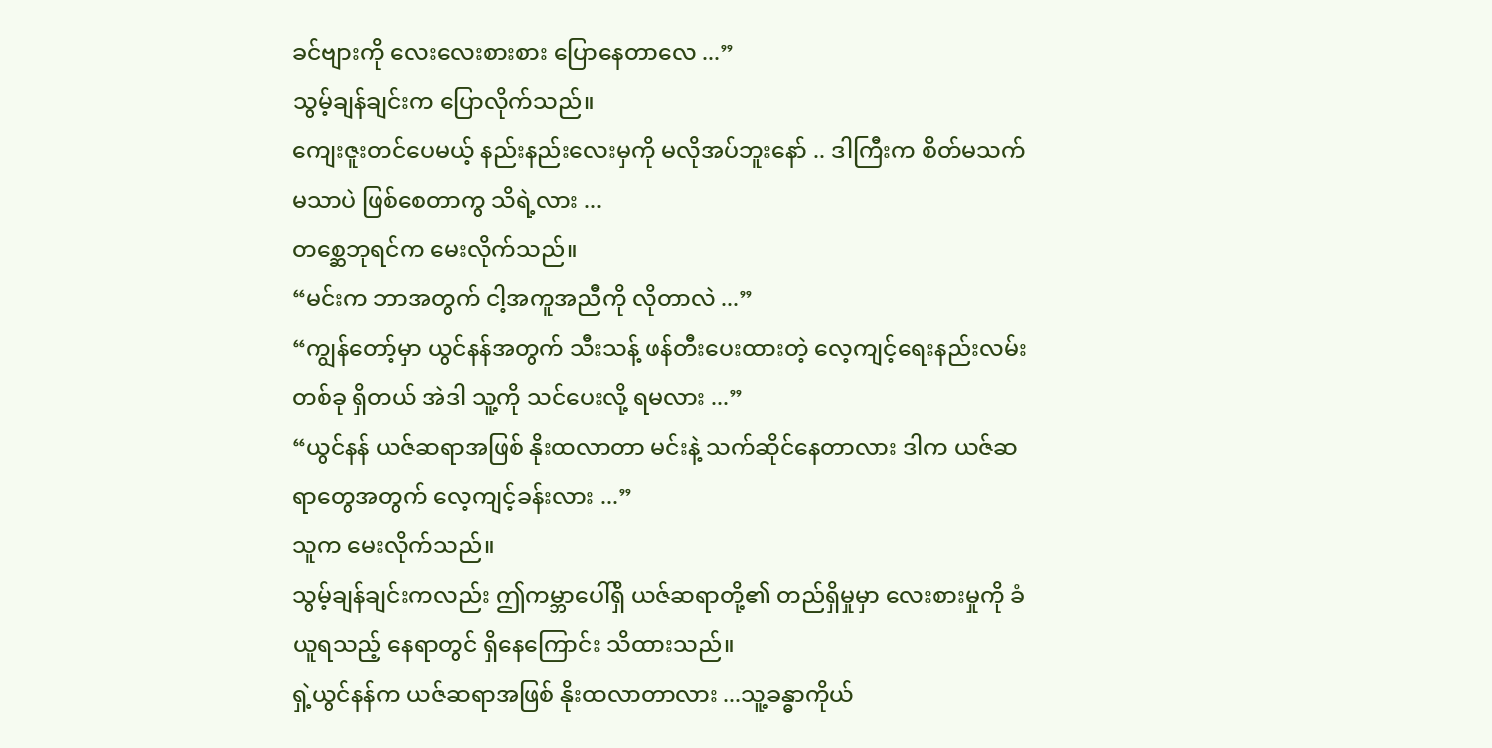ခင်ဗျားကို လေးလေးစားစား ပြောနေတာလေ ...”
သွမ့်ချန်ချင်းက ပြောလိုက်သည်။
ကျေးဇူးတင်ပေမယ့် နည်းနည်းလေးမှကို မလိုအပ်ဘူးနော် .. ဒါကြီးက စိတ်မသက်မသာပဲ ဖြစ်စေတာကွ သိရဲ့လား ...
တစ္ဆေဘုရင်က မေးလိုက်သည်။
“မင်းက ဘာအတွက် ငါ့အကူအညီကို လိုတာလဲ ...”
“ကျွန်တော့်မှာ ယွင်နန်အတွက် သီးသန့် ဖန်တီးပေးထားတဲ့ လေ့ကျင့်ရေးနည်းလမ်းတစ်ခု ရှိတယ် အဲဒါ သူ့ကို သင်ပေးလို့ ရမလား ...”
“ယွင်နန် ယဇ်ဆရာအဖြစ် နိုးထလာတာ မင်းနဲ့ သက်ဆိုင်နေတာလား ဒါက ယဇ်ဆရာတွေအတွက် လေ့ကျင့်ခန်းလား ...”
သူက မေးလိုက်သည်။
သွမ့်ချန်ချင်းကလည်း ဤကမ္ဘာပေါ်ရှိ ယဇ်ဆရာတို့၏ တည်ရှိမှုမှာ လေးစားမှုကို ခံယူရသည့် နေရာတွင် ရှိနေကြောင်း သိထားသည်။
ရှဲ့ယွင်နန်က ယဇ်ဆရာအဖြစ် နိုးထလာတာလား ...သူ့ခန္ဓာကိုယ်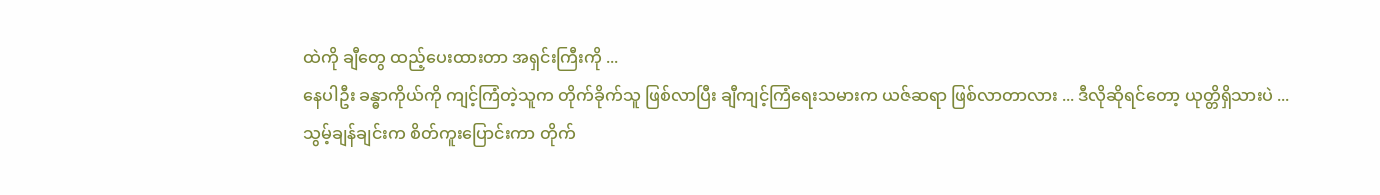ထဲကို ချီတွေ ထည့်ပေးထားတာ အရှင်းကြီးကို ...
နေပါဦး ခန္ဓာကိုယ်ကို ကျင့်ကြံတဲ့သူက တိုက်ခိုက်သူ ဖြစ်လာပြီး ချီကျင့်ကြံရေးသမားက ယဇ်ဆရာ ဖြစ်လာတာလား ... ဒီလိုဆိုရင်တော့ ယုတ္တိရှိသားပဲ ...
သွမ့်ချန်ချင်းက စိတ်ကူးပြောင်းကာ တိုက်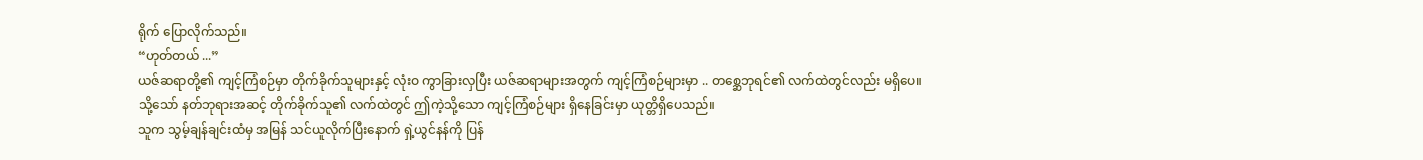ရိုက် ပြောလိုက်သည်။
“ဟုတ်တယ် ...”
ယဇ်ဆရာတို့၏ ကျင့်ကြံစဉ်မှာ တိုက်ခိုက်သူများနှင့် လုံးဝ ကွာခြားလှပြီး ယဇ်ဆရာများအတွက် ကျင့်ကြံစဉ်များမှာ .. တစ္ဆေဘုရင်၏ လက်ထဲတွင်လည်း မရှိပေ။
သို့သော် နတ်ဘုရားအဆင့် တိုက်ခိုက်သူ၏ လက်ထဲတွင် ဤကဲ့သို့သော ကျင့်ကြံစဉ်များ ရှိနေခြင်းမှာ ယုတ္တိရှိပေသည်။
သူက သွမ့်ချန်ချင်းထံမှ အမြန် သင်ယူလိုက်ပြီးနောက် ရှဲ့ယွင်နန်ကို ပြန်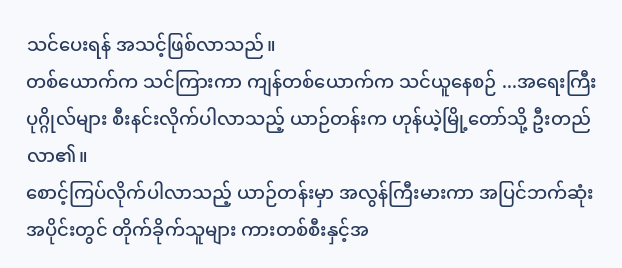သင်ပေးရန် အသင့်ဖြစ်လာသည်။
တစ်ယောက်က သင်ကြားကာ ကျန်တစ်ယောက်က သင်ယူနေစဉ် ...အရေးကြီးပုဂ္ဂိုလ်များ စီးနင်းလိုက်ပါလာသည့် ယာဉ်တန်းက ဟုန်ယဲ့မြို့တော်သို့ ဦးတည်လာ၏။
စောင့်ကြပ်လိုက်ပါလာသည့် ယာဉ်တန်းမှာ အလွန်ကြီးမားကာ အပြင်ဘက်ဆုံးအပိုင်းတွင် တိုက်ခိုက်သူများ ကားတစ်စီးနှင့်အ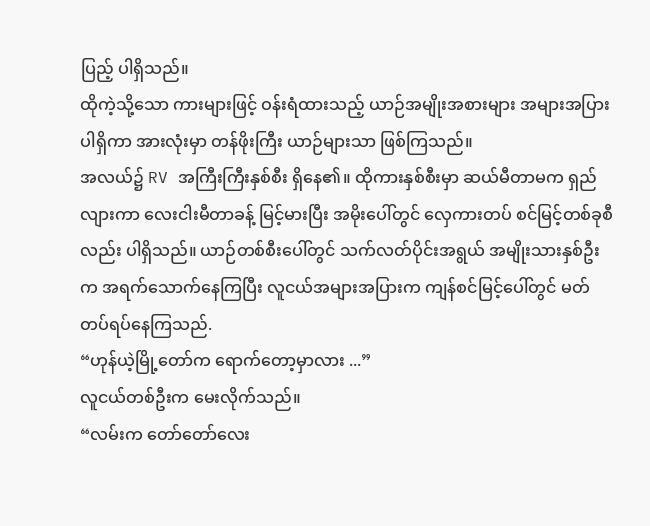ပြည့် ပါရှိသည်။
ထိုကဲ့သို့သော ကားများဖြင့် ဝန်းရံထားသည့် ယာဉ်အမျိုးအစားများ အများအပြား ပါရှိကာ အားလုံးမှာ တန်ဖိုးကြီး ယာဉ်များသာ ဖြစ်ကြသည်။
အလယ်၌ RV အကြီးကြီးနှစ်စီး ရှိနေ၏။ ထိုကားနှစ်စီးမှာ ဆယ်မီတာမက ရှည်လျားကာ လေးငါးမီတာခန့် မြင့်မားပြီး အမိုးပေါ်တွင် လှေကားတပ် စင်မြင့်တစ်ခုစီလည်း ပါရှိသည်။ ယာဉ်တစ်စီးပေါ်တွင် သက်လတ်ပိုင်းအရွယ် အမျိုးသားနှစ်ဦးက အရက်သောက်နေကြပြီး လူငယ်အများအပြားက ကျန်စင်မြင့်ပေါ်တွင် မတ်တပ်ရပ်နေကြသည်.
“ဟုန်ယဲ့မြို့တော်က ရောက်တော့မှာလား ...”
လူငယ်တစ်ဦးက မေးလိုက်သည်။
“လမ်းက တော်တော်လေး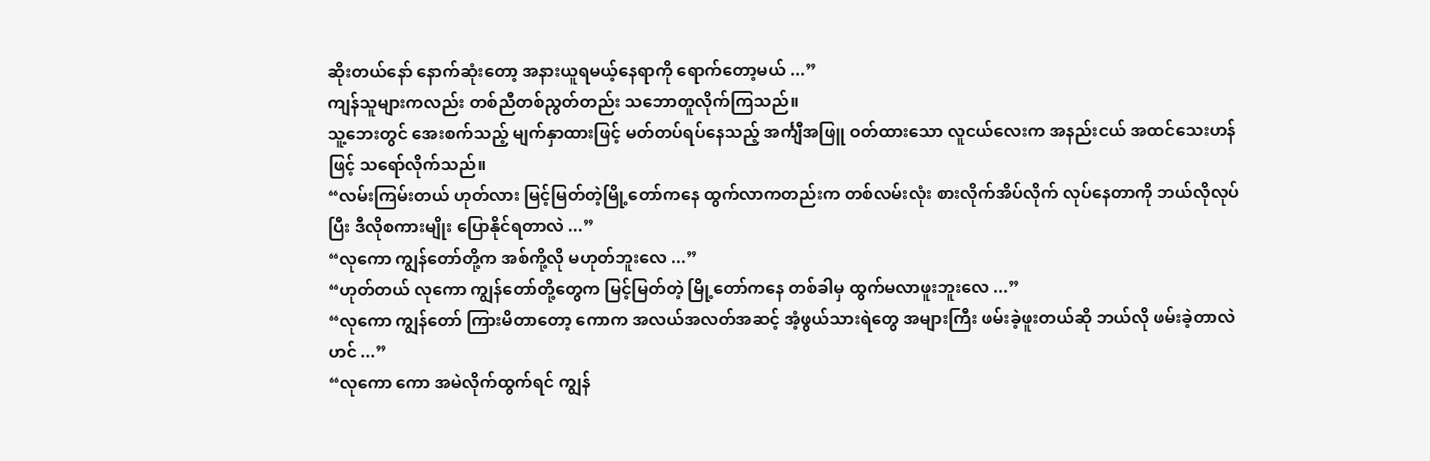ဆိုးတယ်နော် နောက်ဆုံးတော့ အနားယူရမယ့်နေရာကို ရောက်တော့မယ် ...”
ကျန်သူများကလည်း တစ်ညီတစ်ညွတ်တည်း သဘောတူလိုက်ကြသည်။
သူ့ဘေးတွင် အေးစက်သည့် မျက်နှာထားဖြင့် မတ်တပ်ရပ်နေသည့် အင်္ကျီအဖြူ ဝတ်ထားသော လူငယ်လေးက အနည်းငယ် အထင်သေးဟန်ဖြင့် သရော်လိုက်သည်။
“လမ်းကြမ်းတယ် ဟုတ်လား မြင့်မြတ်တဲ့မြို့တော်ကနေ ထွက်လာကတည်းက တစ်လမ်းလုံး စားလိုက်အိပ်လိုက် လုပ်နေတာကို ဘယ်လိုလုပ်ပြီး ဒီလိုစကားမျိုး ပြောနိုင်ရတာလဲ ...”
“လုကော ကျွန်တော်တို့က အစ်ကို့လို မဟုတ်ဘူးလေ ...”
“ဟုတ်တယ် လုကော ကျွန်တော်တို့တွေက မြင့်မြတ်တဲ့ မြို့တော်ကနေ တစ်ခါမှ ထွက်မလာဖူးဘူးလေ ...”
“လုကော ကျွန်တော် ကြားမိတာတော့ ကောက အလယ်အလတ်အဆင့် အံ့ဖွယ်သားရဲတွေ အများကြီး ဖမ်းခဲ့ဖူးတယ်ဆို ဘယ်လို ဖမ်းခဲ့တာလဲဟင် ...”
“လုကော ကော အမဲလိုက်ထွက်ရင် ကျွန်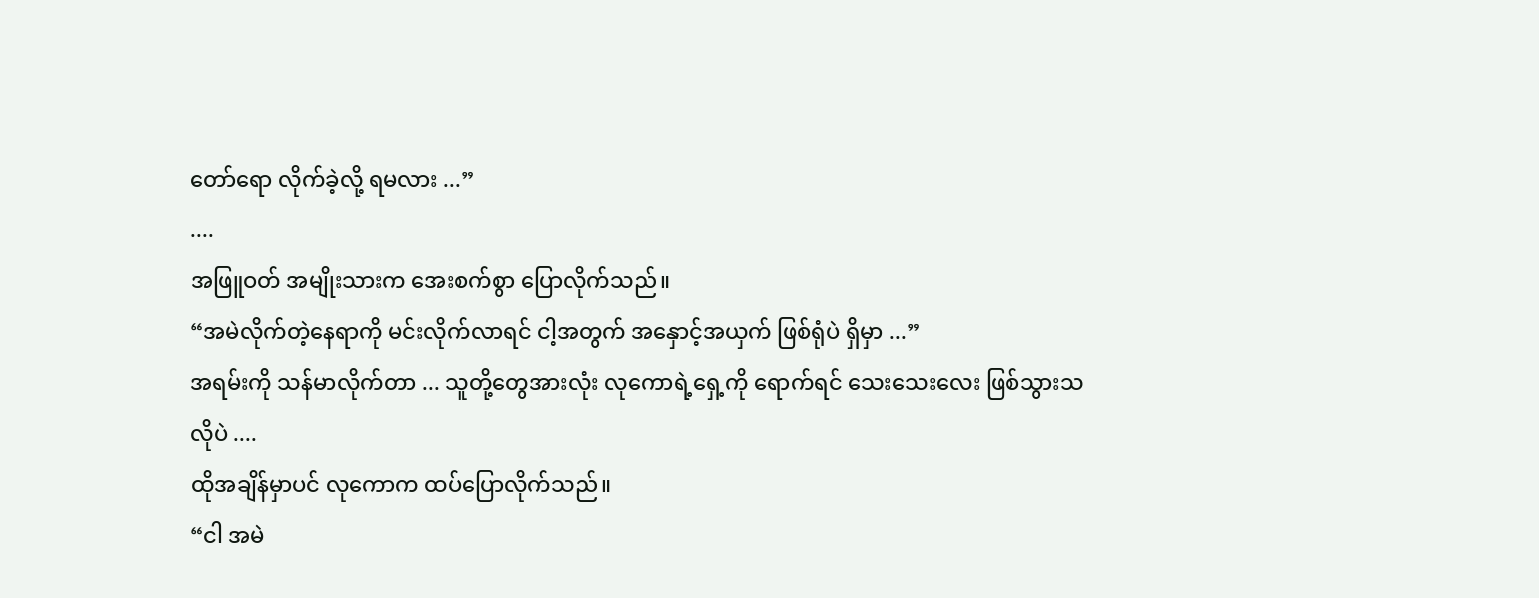တော်ရော လိုက်ခဲ့လို့ ရမလား ...”
....
အဖြူဝတ် အမျိုးသားက အေးစက်စွာ ပြောလိုက်သည်။
“အမဲလိုက်တဲ့နေရာကို မင်းလိုက်လာရင် ငါ့အတွက် အနှောင့်အယှက် ဖြစ်ရုံပဲ ရှိမှာ ...”
အရမ်းကို သန်မာလိုက်တာ ... သူတို့တွေအားလုံး လုကောရဲ့ရှေ့ကို ရောက်ရင် သေးသေးလေး ဖြစ်သွားသလိုပဲ ....
ထိုအချိန်မှာပင် လုကောက ထပ်ပြောလိုက်သည်။
“ငါ အမဲ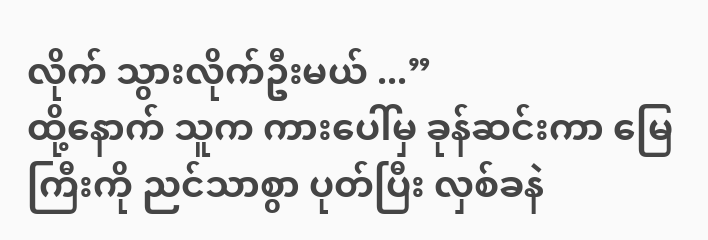လိုက် သွားလိုက်ဦးမယ် ...”
ထို့နောက် သူက ကားပေါ်မှ ခုန်ဆင်းကာ မြေကြီးကို ညင်သာစွာ ပုတ်ပြီး လှစ်ခနဲ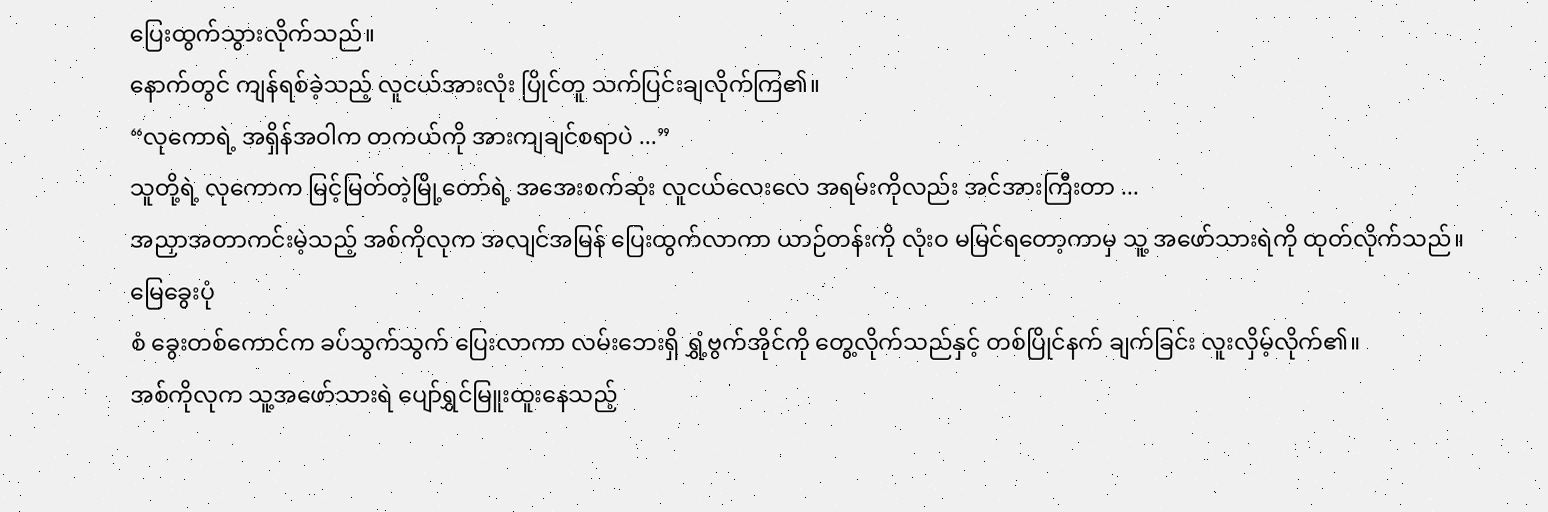ပြေးထွက်သွားလိုက်သည်။
နောက်တွင် ကျန်ရစ်ခဲ့သည့် လူငယ်အားလုံး ပြိုင်တူ သက်ပြင်းချလိုက်ကြ၏။
“လုကောရဲ့ အရှိန်အဝါက တကယ်ကို အားကျချင်စရာပဲ ...”
သူတို့ရဲ့ လုကောက မြင့်မြတ်တဲ့မြို့တော်ရဲ့ အအေးစက်ဆုံး လူငယ်လေးလေ အရမ်းကိုလည်း အင်အားကြီးတာ ...
အညှာအတာကင်းမဲ့သည့် အစ်ကိုလုက အလျင်အမြန် ပြေးထွက်လာကာ ယာဉ်တန်းကို လုံးဝ မမြင်ရတော့ကာမှ သူ့ အဖော်သားရဲကို ထုတ်လိုက်သည်။
မြေခွေးပုံ
စံ ခွေးတစ်ကောင်က ခပ်သွက်သွက် ပြေးလာကာ လမ်းဘေးရှိ ရွှံ့ဗွက်အိုင်ကို တွေ့လိုက်သည်နှင့် တစ်ပြိုင်နက် ချက်ခြင်း လူးလှိမ့်လိုက်၏။
အစ်ကိုလုက သူ့အဖော်သားရဲ ပျော်ရွှင်မြူးထူးနေသည့်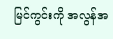မြင်ကွင်းကို အလွန်အ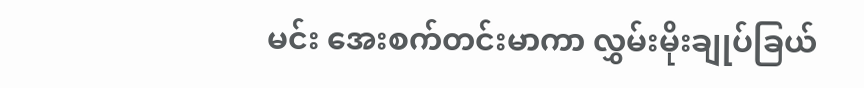မင်း အေးစက်တင်းမာကာ လွှမ်းမိုးချုပ်ခြယ်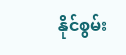နိုင်စွမ်း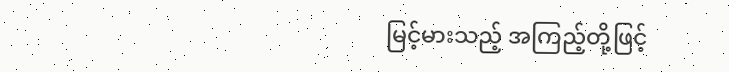မြင့်မားသည့် အကြည့်တို့ဖြင့်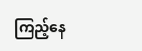ကြည့်နေ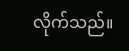လိုက်သည်။